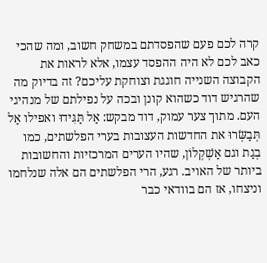קרה לכם פעם שהפסדתם במשחק חשוב, ומה שהכי כאב לכם לא היה ההפסד עצמו, אלא לראות את הקבוצה השנייה חוגגת וצוחקת עליכם? זה בדיוק מה שהרגיש דוד כשהוא קונן ובכה על נפילתם של מנהיגי העם. מתוך צער עמוק, דוד מבקש: אַל תַּגִּידוּ ואפילו אַל תְּבַשְּׂרוּ את החדשות העצובות בערי הפלשתים, כמו בְגַת וגם אַשְׁקְלוֹן, שהיו הערים המרכזיות והחשובות ביותר של האויב. רגע, הרי הפלשתים הם אלה שנלחמו וניצחו, אז הם בוודאי כבר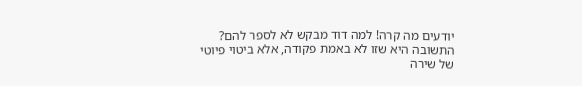יודעים מה קרה! למה דוד מבקש לא לספר להם? התשובה היא שזו לא באמת פקודה, אלא ביטוי פיוטי של שירה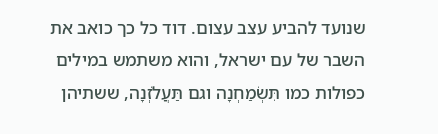שנועד להביע עצב עצום. דוד כל כך כואב את השבר של עם ישראל, והוא משתמש במילים כפולות כמו תִּשְׂמַחְנָה וגם תַּעֲלֹזְנָה, ששתיהן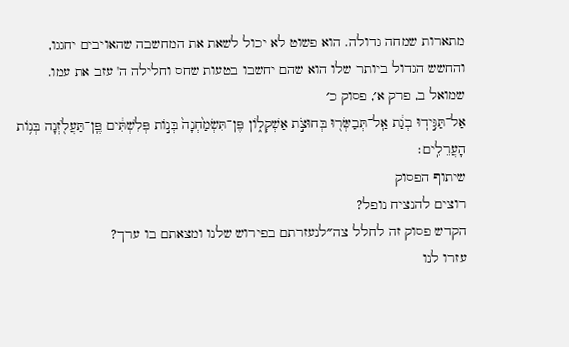מתארות שמחה גדולה. הוא פשוט לא יכול לשאת את המחשבה שהאויבים יחגגו, והחשש הגדול ביותר שלו הוא שהם יחשבו בטעות שחס וחלילה ה' עזב את עמו.
שמואל ב, פרק א׳, פסוק כ׳
אַל־תַּגִּ֣ידֽוּ בְגַ֔ת אַֽל־תְּבַשְּׂר֖וּ בְּחוּצֹ֣ת אַשְׁקְל֑וֹן פֶּן־תִּשְׂמַ֙חְנָה֙ בְּנ֣וֹת פְּלִשְׁתִּ֔ים פֶּֽן־תַּעֲלֹ֖זְנָה בְּנ֥וֹת הָעֲרֵלִֽים׃
שיתוף הפסוק
רוצים להנציח נופל?
הקדש פסוק זה לחלל צה״לנעזרתם בפירוש שלנו ומצאתם בו ערך?
עזרו לנו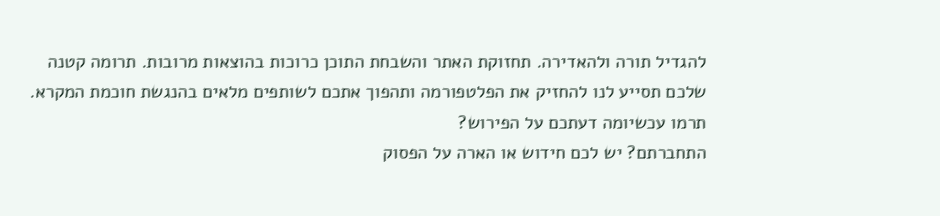להגדיל תורה ולהאדירה. תחזוקת האתר והשבחת התוכן כרוכות בהוצאות מרובות. תרומה קטנה שלכם תסייע לנו להחזיק את הפלטפורמה ותהפוך אתכם לשותפים מלאים בהנגשת חוכמת המקרא.
תרמו עכשיומה דעתכם על הפירוש?
התחברתם? יש לכם חידוש או הארה על הפסוק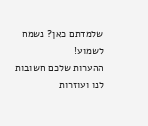שלמדתם כאן? נשמח לשמוע!
ההערות שלכם חשובות לנו ועוזרות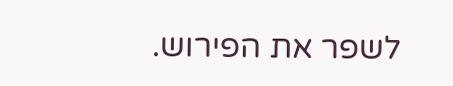לשפר את הפירוש.